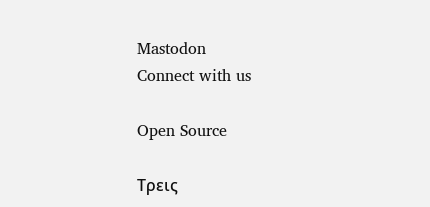Mastodon
Connect with us

Open Source

Τρεις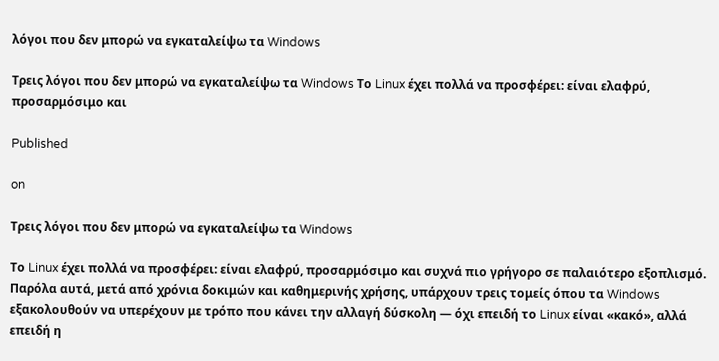λόγοι που δεν μπορώ να εγκαταλείψω τα Windows

Τρεις λόγοι που δεν μπορώ να εγκαταλείψω τα Windows Το Linux έχει πολλά να προσφέρει: είναι ελαφρύ, προσαρμόσιμο και

Published

on

Τρεις λόγοι που δεν μπορώ να εγκαταλείψω τα Windows

Το Linux έχει πολλά να προσφέρει: είναι ελαφρύ, προσαρμόσιμο και συχνά πιο γρήγορο σε παλαιότερο εξοπλισμό. Παρόλα αυτά, μετά από χρόνια δοκιμών και καθημερινής χρήσης, υπάρχουν τρεις τομείς όπου τα Windows εξακολουθούν να υπερέχουν με τρόπο που κάνει την αλλαγή δύσκολη — όχι επειδή το Linux είναι «κακό», αλλά επειδή η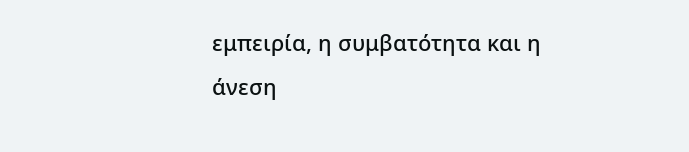εμπειρία, η συμβατότητα και η άνεση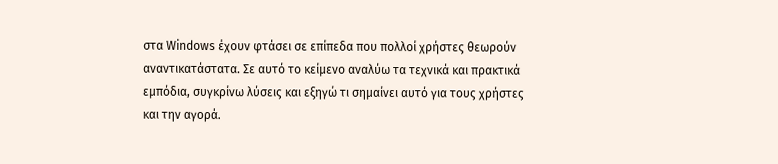στα Windows έχουν φτάσει σε επίπεδα που πολλοί χρήστες θεωρούν αναντικατάστατα. Σε αυτό το κείμενο αναλύω τα τεχνικά και πρακτικά εμπόδια, συγκρίνω λύσεις και εξηγώ τι σημαίνει αυτό για τους χρήστες και την αγορά.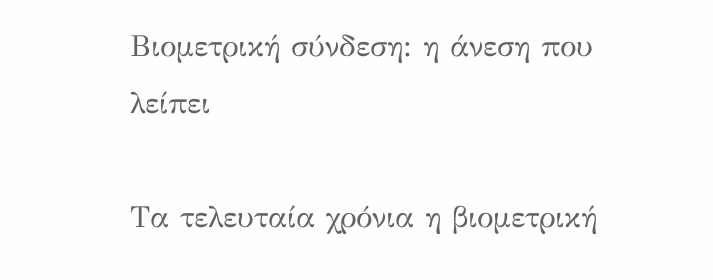Βιομετρική σύνδεση: η άνεση που λείπει

Τα τελευταία χρόνια η βιομετρική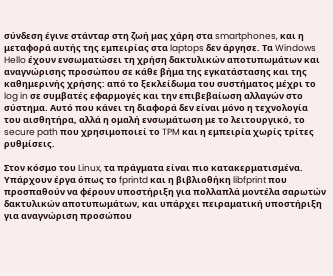σύνδεση έγινε στάνταρ στη ζωή μας χάρη στα smartphones, και η μεταφορά αυτής της εμπειρίας στα laptops δεν άργησε. Τα Windows Hello έχουν ενσωματώσει τη χρήση δακτυλικών αποτυπωμάτων και αναγνώρισης προσώπου σε κάθε βήμα της εγκατάστασης και της καθημερινής χρήσης: από το ξεκλείδωμα του συστήματος μέχρι το log in σε συμβατές εφαρμογές και την επιβεβαίωση αλλαγών στο σύστημα. Αυτό που κάνει τη διαφορά δεν είναι μόνο η τεχνολογία του αισθητήρα, αλλά η ομαλή ενσωμάτωση με το λειτουργικό, το secure path που χρησιμοποιεί το TPM και η εμπειρία χωρίς τρίτες ρυθμίσεις.

Στον κόσμο του Linux, τα πράγματα είναι πιο κατακερματισμένα. Υπάρχουν έργα όπως το fprintd και η βιβλιοθήκη libfprint που προσπαθούν να φέρουν υποστήριξη για πολλαπλά μοντέλα σαρωτών δακτυλικών αποτυπωμάτων, και υπάρχει πειραματική υποστήριξη για αναγνώριση προσώπου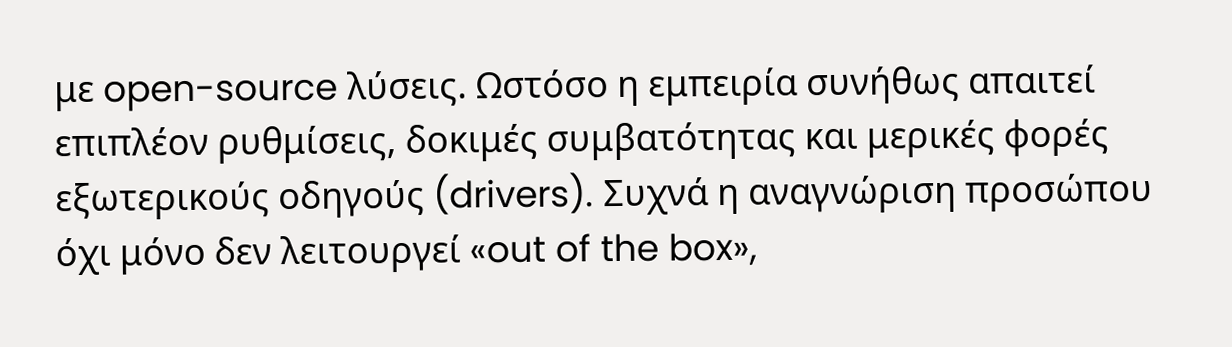με open-source λύσεις. Ωστόσο η εμπειρία συνήθως απαιτεί επιπλέον ρυθμίσεις, δοκιμές συμβατότητας και μερικές φορές εξωτερικούς οδηγούς (drivers). Συχνά η αναγνώριση προσώπου όχι μόνο δεν λειτουργεί «out of the box»,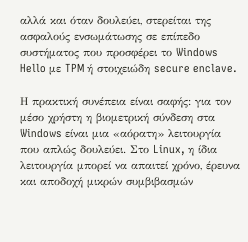αλλά και όταν δουλεύει, στερείται της ασφαλούς ενσωμάτωσης σε επίπεδο συστήματος που προσφέρει το Windows Hello με TPM ή στοιχειώδη secure enclave.

Η πρακτική συνέπεια είναι σαφής: για τον μέσο χρήστη η βιομετρική σύνδεση στα Windows είναι μια «αόρατη» λειτουργία που απλώς δουλεύει. Στο Linux, η ίδια λειτουργία μπορεί να απαιτεί χρόνο, έρευνα και αποδοχή μικρών συμβιβασμών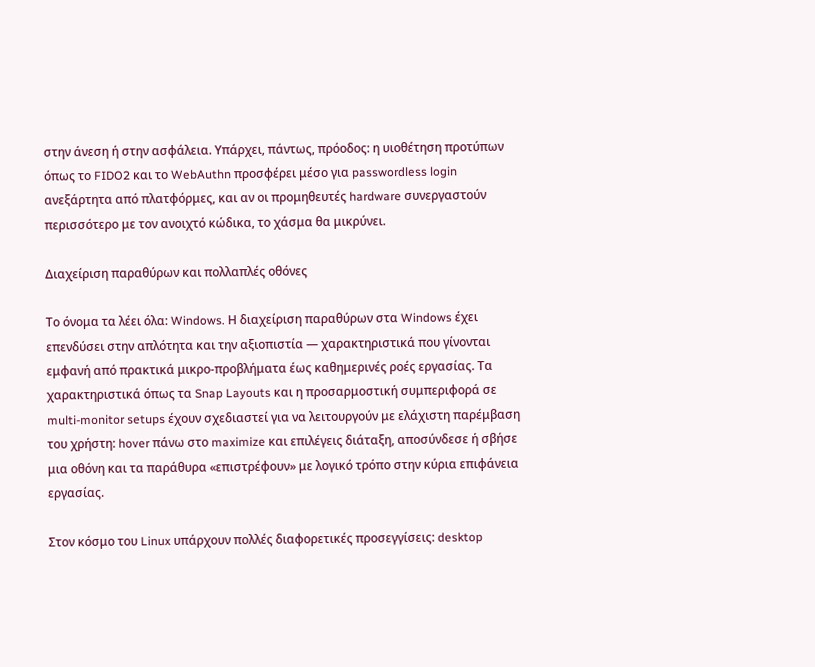στην άνεση ή στην ασφάλεια. Υπάρχει, πάντως, πρόοδος: η υιοθέτηση προτύπων όπως το FIDO2 και το WebAuthn προσφέρει μέσο για passwordless login ανεξάρτητα από πλατφόρμες, και αν οι προμηθευτές hardware συνεργαστούν περισσότερο με τον ανοιχτό κώδικα, το χάσμα θα μικρύνει.

Διαχείριση παραθύρων και πολλαπλές οθόνες

Το όνομα τα λέει όλα: Windows. Η διαχείριση παραθύρων στα Windows έχει επενδύσει στην απλότητα και την αξιοπιστία — χαρακτηριστικά που γίνονται εμφανή από πρακτικά μικρο-προβλήματα έως καθημερινές ροές εργασίας. Τα χαρακτηριστικά όπως τα Snap Layouts και η προσαρμοστική συμπεριφορά σε multi-monitor setups έχουν σχεδιαστεί για να λειτουργούν με ελάχιστη παρέμβαση του χρήστη: hover πάνω στο maximize και επιλέγεις διάταξη, αποσύνδεσε ή σβήσε μια οθόνη και τα παράθυρα «επιστρέφουν» με λογικό τρόπο στην κύρια επιφάνεια εργασίας.

Στον κόσμο του Linux υπάρχουν πολλές διαφορετικές προσεγγίσεις: desktop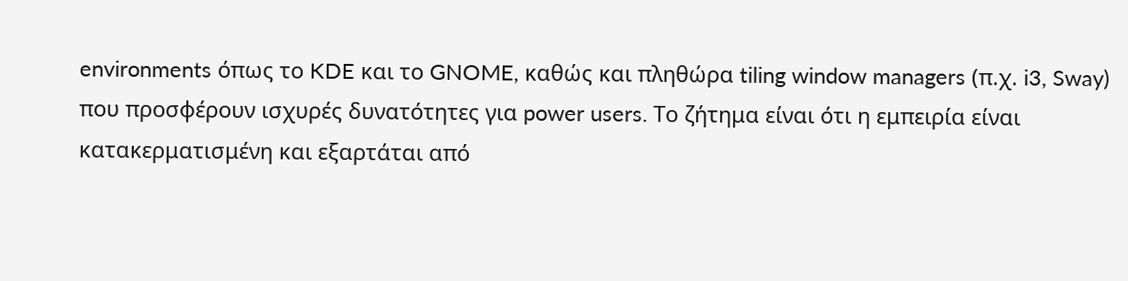environments όπως το KDE και το GNOME, καθώς και πληθώρα tiling window managers (π.χ. i3, Sway) που προσφέρουν ισχυρές δυνατότητες για power users. Το ζήτημα είναι ότι η εμπειρία είναι κατακερματισμένη και εξαρτάται από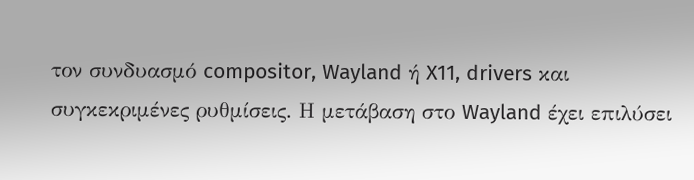τον συνδυασμό compositor, Wayland ή X11, drivers και συγκεκριμένες ρυθμίσεις. Η μετάβαση στο Wayland έχει επιλύσει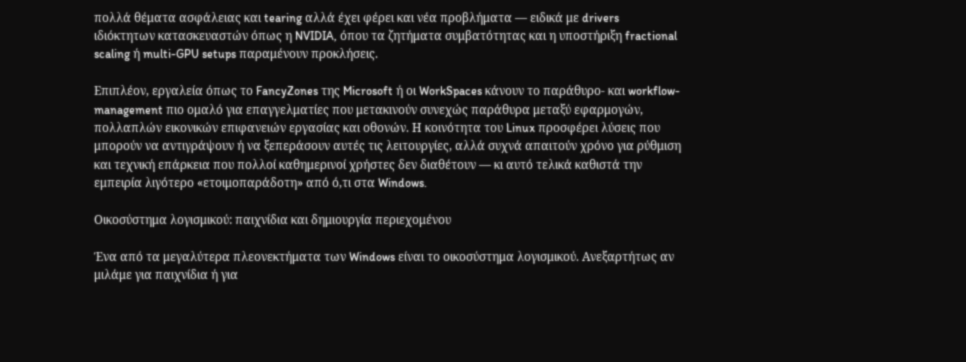πολλά θέματα ασφάλειας και tearing αλλά έχει φέρει και νέα προβλήματα — ειδικά με drivers ιδιόκτητων κατασκευαστών όπως η NVIDIA, όπου τα ζητήματα συμβατότητας και η υποστήριξη fractional scaling ή multi-GPU setups παραμένουν προκλήσεις.

Επιπλέον, εργαλεία όπως το FancyZones της Microsoft ή οι WorkSpaces κάνουν το παράθυρο- και workflow-management πιο ομαλό για επαγγελματίες που μετακινούν συνεχώς παράθυρα μεταξύ εφαρμογών, πολλαπλών εικονικών επιφανειών εργασίας και οθονών. Η κοινότητα του Linux προσφέρει λύσεις που μπορούν να αντιγράψουν ή να ξεπεράσουν αυτές τις λειτουργίες, αλλά συχνά απαιτούν χρόνο για ρύθμιση και τεχνική επάρκεια που πολλοί καθημερινοί χρήστες δεν διαθέτουν — κι αυτό τελικά καθιστά την εμπειρία λιγότερο «ετοιμοπαράδοτη» από ό,τι στα Windows.

Οικοσύστημα λογισμικού: παιχνίδια και δημιουργία περιεχομένου

Ένα από τα μεγαλύτερα πλεονεκτήματα των Windows είναι το οικοσύστημα λογισμικού. Ανεξαρτήτως αν μιλάμε για παιχνίδια ή για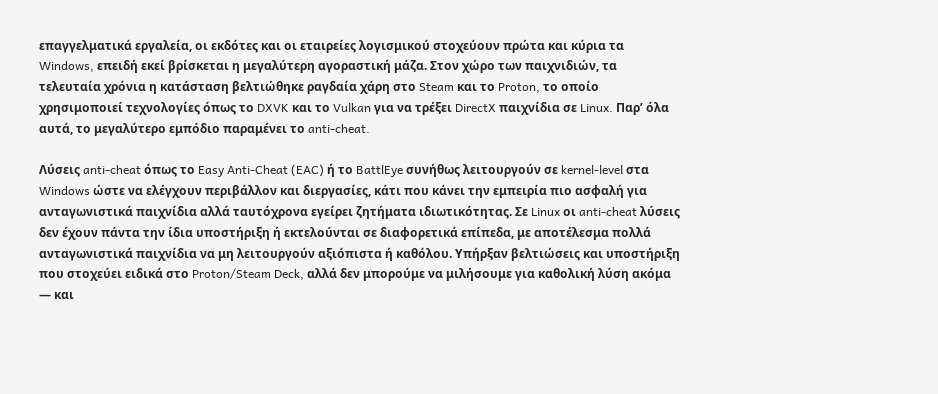επαγγελματικά εργαλεία, οι εκδότες και οι εταιρείες λογισμικού στοχεύουν πρώτα και κύρια τα Windows, επειδή εκεί βρίσκεται η μεγαλύτερη αγοραστική μάζα. Στον χώρο των παιχνιδιών, τα τελευταία χρόνια η κατάσταση βελτιώθηκε ραγδαία χάρη στο Steam και το Proton, το οποίο χρησιμοποιεί τεχνολογίες όπως το DXVK και το Vulkan για να τρέξει DirectX παιχνίδια σε Linux. Παρ’ όλα αυτά, το μεγαλύτερο εμπόδιο παραμένει το anti-cheat.

Λύσεις anti-cheat όπως το Easy Anti-Cheat (EAC) ή το BattlEye συνήθως λειτουργούν σε kernel-level στα Windows ώστε να ελέγχουν περιβάλλον και διεργασίες, κάτι που κάνει την εμπειρία πιο ασφαλή για ανταγωνιστικά παιχνίδια αλλά ταυτόχρονα εγείρει ζητήματα ιδιωτικότητας. Σε Linux οι anti-cheat λύσεις δεν έχουν πάντα την ίδια υποστήριξη ή εκτελούνται σε διαφορετικά επίπεδα, με αποτέλεσμα πολλά ανταγωνιστικά παιχνίδια να μη λειτουργούν αξιόπιστα ή καθόλου. Υπήρξαν βελτιώσεις και υποστήριξη που στοχεύει ειδικά στο Proton/Steam Deck, αλλά δεν μπορούμε να μιλήσουμε για καθολική λύση ακόμα — και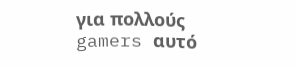για πολλούς gamers αυτό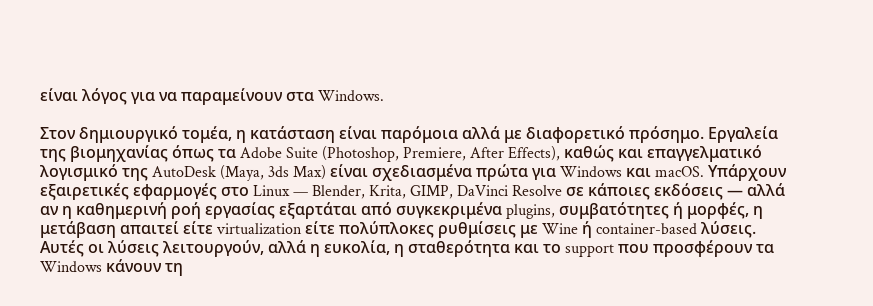είναι λόγος για να παραμείνουν στα Windows.

Στον δημιουργικό τομέα, η κατάσταση είναι παρόμοια αλλά με διαφορετικό πρόσημο. Εργαλεία της βιομηχανίας όπως τα Adobe Suite (Photoshop, Premiere, After Effects), καθώς και επαγγελματικό λογισμικό της AutoDesk (Maya, 3ds Max) είναι σχεδιασμένα πρώτα για Windows και macOS. Υπάρχουν εξαιρετικές εφαρμογές στο Linux — Blender, Krita, GIMP, DaVinci Resolve σε κάποιες εκδόσεις — αλλά αν η καθημερινή ροή εργασίας εξαρτάται από συγκεκριμένα plugins, συμβατότητες ή μορφές, η μετάβαση απαιτεί είτε virtualization είτε πολύπλοκες ρυθμίσεις με Wine ή container-based λύσεις. Αυτές οι λύσεις λειτουργούν, αλλά η ευκολία, η σταθερότητα και το support που προσφέρουν τα Windows κάνουν τη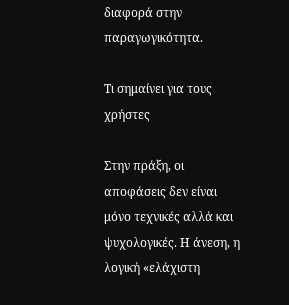διαφορά στην παραγωγικότητα.

Τι σημαίνει για τους χρήστες

Στην πράξη, οι αποφάσεις δεν είναι μόνο τεχνικές αλλά και ψυχολογικές. Η άνεση, η λογική «ελάχιστη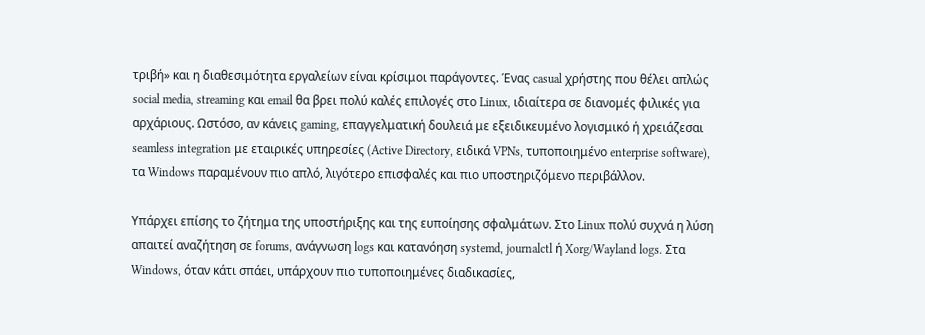τριβή» και η διαθεσιμότητα εργαλείων είναι κρίσιμοι παράγοντες. Ένας casual χρήστης που θέλει απλώς social media, streaming και email θα βρει πολύ καλές επιλογές στο Linux, ιδιαίτερα σε διανομές φιλικές για αρχάριους. Ωστόσο, αν κάνεις gaming, επαγγελματική δουλειά με εξειδικευμένο λογισμικό ή χρειάζεσαι seamless integration με εταιρικές υπηρεσίες (Active Directory, ειδικά VPNs, τυποποιημένο enterprise software), τα Windows παραμένουν πιο απλό, λιγότερο επισφαλές και πιο υποστηριζόμενο περιβάλλον.

Υπάρχει επίσης το ζήτημα της υποστήριξης και της ευποίησης σφαλμάτων. Στο Linux πολύ συχνά η λύση απαιτεί αναζήτηση σε forums, ανάγνωση logs και κατανόηση systemd, journalctl ή Xorg/Wayland logs. Στα Windows, όταν κάτι σπάει, υπάρχουν πιο τυποποιημένες διαδικασίες,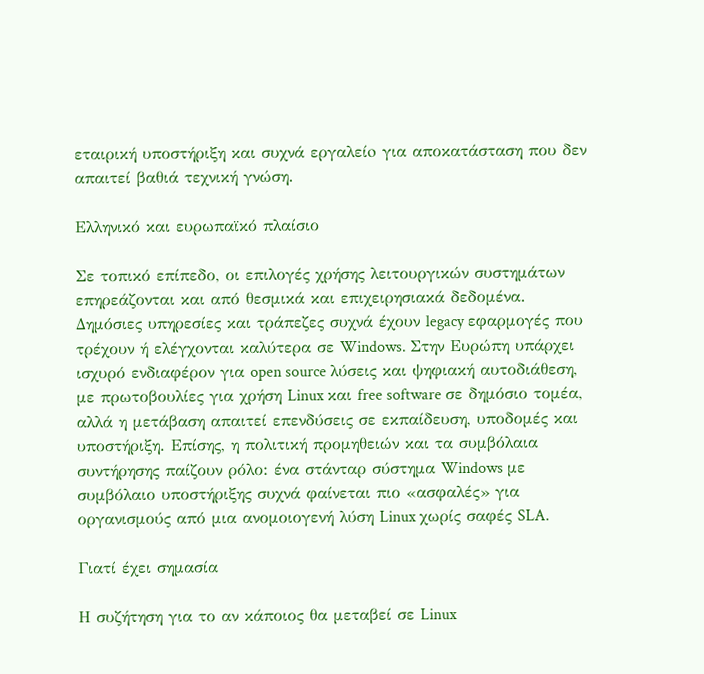εταιρική υποστήριξη και συχνά εργαλείo για αποκατάσταση που δεν απαιτεί βαθιά τεχνική γνώση.

Ελληνικό και ευρωπαϊκό πλαίσιο

Σε τοπικό επίπεδο, οι επιλογές χρήσης λειτουργικών συστημάτων επηρεάζονται και από θεσμικά και επιχειρησιακά δεδομένα. Δημόσιες υπηρεσίες και τράπεζες συχνά έχουν legacy εφαρμογές που τρέχουν ή ελέγχονται καλύτερα σε Windows. Στην Ευρώπη υπάρχει ισχυρό ενδιαφέρον για open source λύσεις και ψηφιακή αυτοδιάθεση, με πρωτοβουλίες για χρήση Linux και free software σε δημόσιο τομέα, αλλά η μετάβαση απαιτεί επενδύσεις σε εκπαίδευση, υποδομές και υποστήριξη. Επίσης, η πολιτική προμηθειών και τα συμβόλαια συντήρησης παίζουν ρόλο: ένα στάνταρ σύστημα Windows με συμβόλαιο υποστήριξης συχνά φαίνεται πιο «ασφαλές» για οργανισμούς από μια ανομοιογενή λύση Linux χωρίς σαφές SLA.

Γιατί έχει σημασία

Η συζήτηση για το αν κάποιος θα μεταβεί σε Linux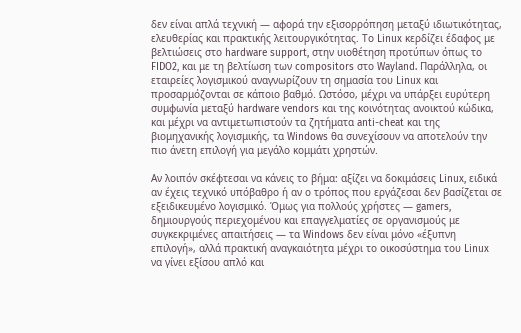δεν είναι απλά τεχνική — αφορά την εξισορρόπηση μεταξύ ιδιωτικότητας, ελευθερίας και πρακτικής λειτουργικότητας. Το Linux κερδίζει έδαφος με βελτιώσεις στο hardware support, στην υιοθέτηση προτύπων όπως το FIDO2, και με τη βελτίωση των compositors στο Wayland. Παράλληλα, οι εταιρείες λογισμικού αναγνωρίζουν τη σημασία του Linux και προσαρμόζονται σε κάποιο βαθμό. Ωστόσο, μέχρι να υπάρξει ευρύτερη συμφωνία μεταξύ hardware vendors και της κοινότητας ανοικτού κώδικα, και μέχρι να αντιμετωπιστούν τα ζητήματα anti-cheat και της βιομηχανικής λογισμικής, τα Windows θα συνεχίσουν να αποτελούν την πιο άνετη επιλογή για μεγάλο κομμάτι χρηστών.

Αν λοιπόν σκέφτεσαι να κάνεις το βήμα: αξίζει να δοκιμάσεις Linux, ειδικά αν έχεις τεχνικό υπόβαθρο ή αν ο τρόπος που εργάζεσαι δεν βασίζεται σε εξειδικευμένο λογισμικό. Όμως για πολλούς χρήστες — gamers, δημιουργούς περιεχομένου και επαγγελματίες σε οργανισμούς με συγκεκριμένες απαιτήσεις — τα Windows δεν είναι μόνο «έξυπνη επιλογή», αλλά πρακτική αναγκαιότητα μέχρι το οικοσύστημα του Linux να γίνει εξίσου απλό και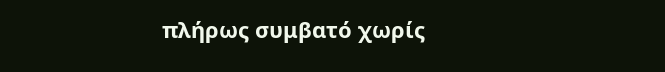πλήρως συμβατό χωρίς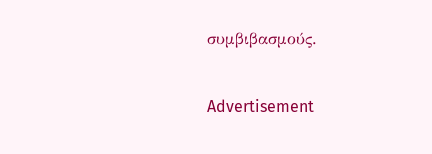συμβιβασμούς.

Advertisement